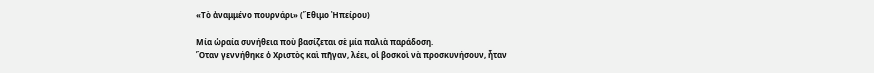«Τὸ ἀναμμένο πουρνάρι» (Ἔθιμο Ἠπείρου)

Μία ὡραία συνήθεια ποὺ βασίζεται σὲ μία παλιὰ παράδοση.
Ὅταν γεννήθηκε ὁ Χριστὸς καὶ πῆγαν, λέει, οἱ βοσκοὶ νὰ προσκυνήσουν, ἦταν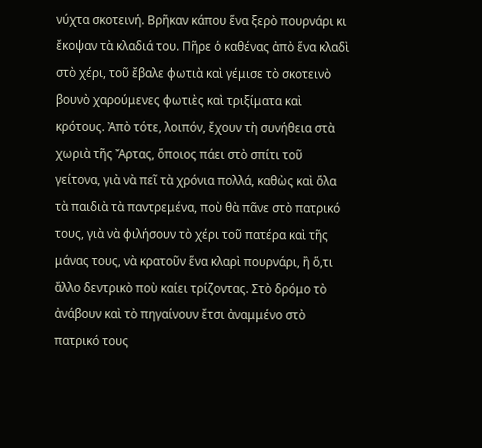νύχτα σκοτεινή. Βρῆκαν κάπου ἕνα ξερὸ πουρνάρι κι ἔκοψαν τὰ κλαδιά του. Πῆρε ὁ καθένας ἀπὸ ἕνα κλαδὶ στὸ χέρι, τοῦ ἔβαλε φωτιὰ καὶ γέμισε τὸ σκοτεινὸ βουνὸ χαρούμενες φωτιὲς καὶ τριξίματα καὶ κρότους. Ἀπὸ τότε, λοιπόν, ἔχουν τὴ συνήθεια στὰ χωριὰ τῆς Ἄρτας, ὅποιος πάει στὸ σπίτι τοῦ γείτονα, γιὰ νὰ πεῖ τὰ χρόνια πολλά, καθὼς καὶ ὅλα τὰ παιδιὰ τὰ παντρεμένα, ποὺ θὰ πᾶνε στὸ πατρικό τους, γιὰ νὰ φιλήσουν τὸ χέρι τοῦ πατέρα καὶ τῆς μάνας τους, νὰ κρατοῦν ἕνα κλαρὶ πουρνάρι, ἢ ὅ,τι ἄλλο δεντρικὸ ποὺ καίει τρίζοντας. Στὸ δρόμο τὸ ἀνάβουν καὶ τὸ πηγαίνουν ἔτσι ἀναμμένο στὸ πατρικό τους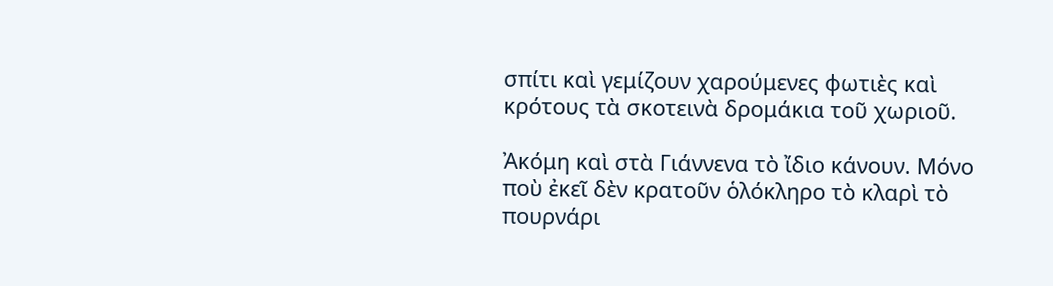σπίτι καὶ γεμίζουν χαρούμενες φωτιὲς καὶ κρότους τὰ σκοτεινὰ δρομάκια τοῦ χωριοῦ.

Ἀκόμη καὶ στὰ Γιάννενα τὸ ἴδιο κάνουν. Μόνο ποὺ ἐκεῖ δὲν κρατοῦν ὁλόκληρο τὸ κλαρὶ τὸ πουρνάρι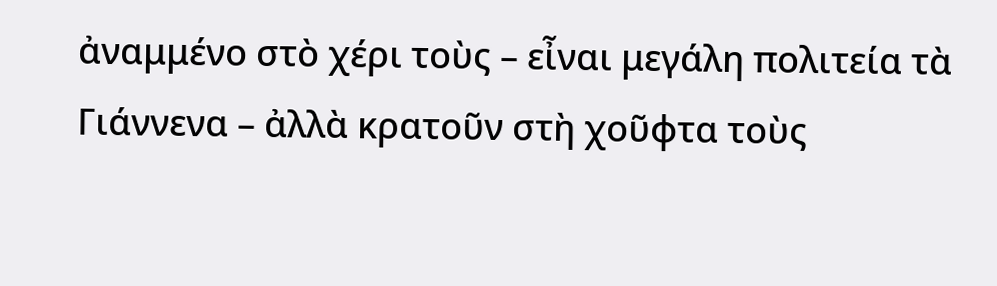ἀναμμένο στὸ χέρι τοὺς – εἶναι μεγάλη πολιτεία τὰ Γιάννενα – ἀλλὰ κρατοῦν στὴ χοῦφτα τοὺς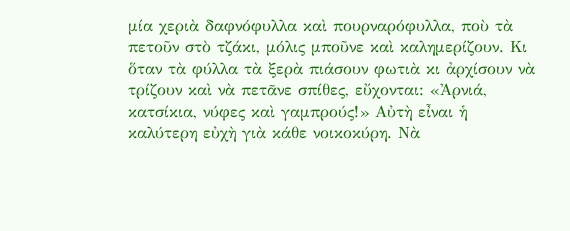μία χεριὰ δαφνόφυλλα καὶ πουρναρόφυλλα, ποὺ τὰ πετοῦν στὸ τζάκι, μόλις μποῦνε καὶ καλημερίζουν. Κι ὅταν τὰ φύλλα τὰ ξερὰ πιάσουν φωτιὰ κι ἀρχίσουν νὰ τρίζουν καὶ νὰ πετᾶνε σπίθες, εὔχονται: «Ἀρνιά, κατσίκια, νύφες καὶ γαμπρούς!» Αὐτὴ εἶναι ἡ καλύτερη εὐχὴ γιὰ κάθε νοικοκύρη. Νὰ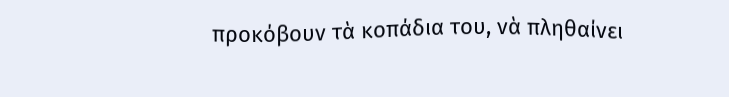προκόβουν τὰ κοπάδια του, νὰ πληθαίνει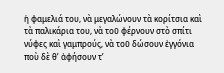ἡ φαμελιά του, νὰ μεγαλώνουν τὰ κορίτσια καὶ τὰ παλικάρια του, νὰ τοῦ φέρνουν στὸ σπίτι νύφες καὶ γαμπρούς, νὰ τοῦ δώσουν ἐγγόνια ποὺ δὲ θ’ ἀφήσουν τ’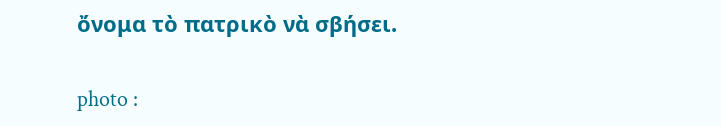ὄνομα τὸ πατρικὸ νὰ σβήσει.

photo :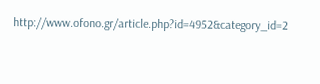http://www.ofono.gr/article.php?id=4952&category_id=2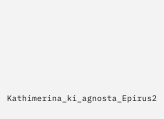Kathimerina_ki_agnosta_Epirus2